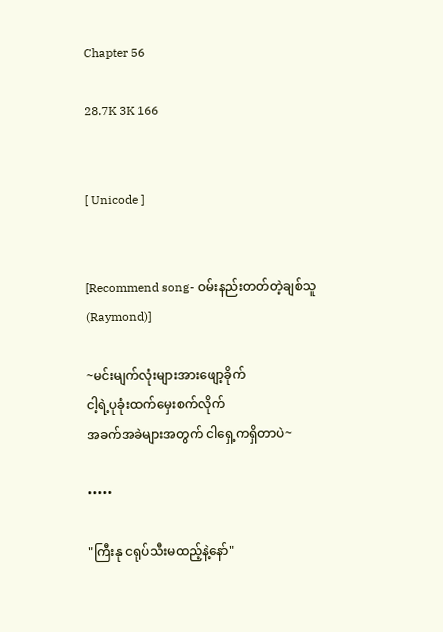Chapter 56

28.7K 3K 166


[ Unicode ]


[Recommend song- ဝမ်းနည်းတတ်တဲ့ချစ်သူ (Raymond)]

~မင်းမျက်လုံးများအားဖျော့ခိုက်
ငါ့ရဲ့ပုခုံးထက်မှေးစက်လိုက်
အခက်အခဲများအတွက် ငါရှေ့ကရှိတာပဲ~

•••••

"ကြီးနု ငရုပ်သီးမထည့်နဲ့နော်"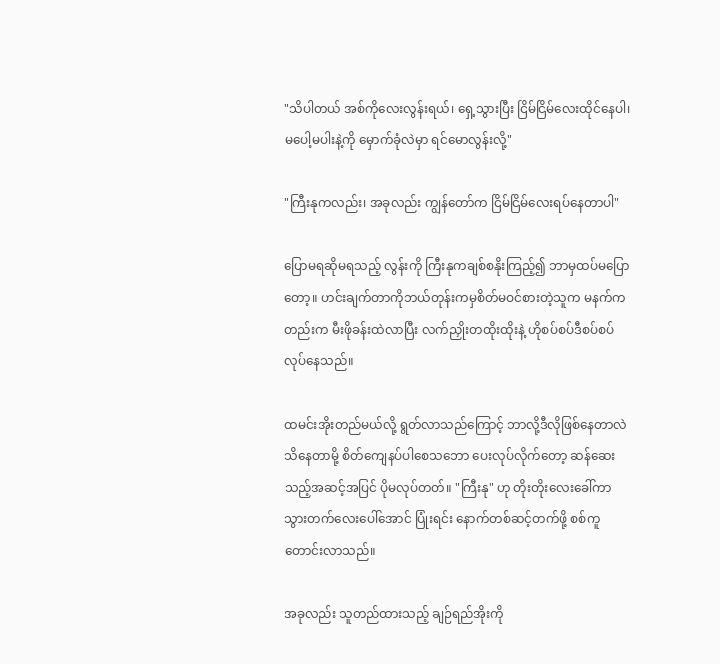"သိပါတယ် အစ်ကိုလေးလွန်းရယ်၊ ရှေ့သွားပြီး ငြိမ်ငြိမ်လေးထိုင်နေပါ၊ မပေါ့မပါးနဲ့ကို မှောက်ခုံလဲမှာ ရင်မောလွန်းလို့"

"ကြီးနုကလည်း၊ အခုလည်း ကျွန်တော်က ငြိမ်ငြိမ်လေးရပ်နေတာပါ"

ပြောမရဆိုမရသည့် လွန်းကို ကြီးနုကချစ်စနိုးကြည့်၍ ဘာမှထပ်မပြောတော့။ ဟင်းချက်တာကိုဘယ်တုန်းကမှစိတ်မဝင်စားတဲ့သူက မနက်ကတည်းက မီးဖိုခန်းထဲလာပြီး လက်ညှိုးတထိုးထိုးနဲ့ ဟိုစပ်စပ်ဒီစပ်စပ်လုပ်နေသည်။

ထမင်းအိုးတည်မယ်လို့ ရွတ်လာသည်ကြောင့် ဘာလို့ဒီလိုဖြစ်နေတာလဲသိနေတာမို့ စိတ်ကျေနပ်ပါစေသဘော ပေးလုပ်လိုက်တော့ ဆန်ဆေးသည့်အဆင့်အပြင် ပိုမလုပ်တတ်။ "ကြီးနု" ဟု တိုးတိုးလေးခေါ်ကာ သွားတက်လေးပေါ်အောင် ပြုံးရင်း နောက်တစ်ဆင့်တက်ဖို့ စစ်ကူတောင်းလာသည်။

အခုလည်း သူတည်ထားသည့် ချဉ်ရည်အိုးကို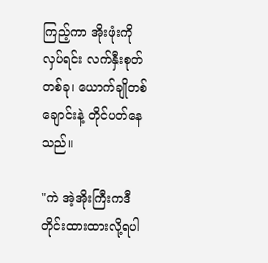ကြည့်ကာ အိုးဖုံးကိုလှပ်ရင်း လက်နှီးစုတ်တစ်ခု၊ ယောက်ချိုတစ်ချောင်းနဲ့ တိုင်ပတ်နေသည်။

"ကဲ အဲ့အိုးကြီးကဒီတိုင်းထားထားလို့ရပါ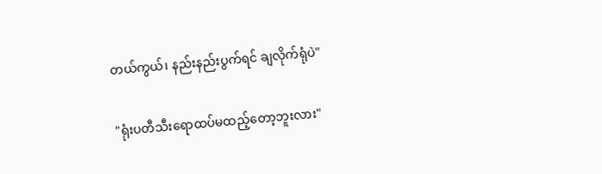တယ်ကွယ်၊ နည်းနည်းပွက်ရင် ချလိုက်ရုံပဲ"

"ရုံးပတီသီးရောထပ်မထည့်တော့ဘူးလား"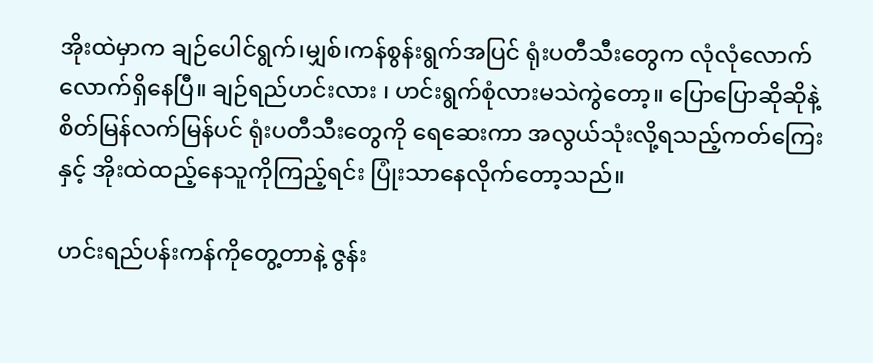အိုးထဲမှာက ချဉ်ပေါင်ရွက်၊မျှစ်၊ကန်စွန်းရွက်အပြင် ရုံးပတီသီးတွေက လုံလုံလောက်လောက်ရှိနေပြီ။ ချဉ်ရည်ဟင်းလား ၊ ဟင်းရွက်စုံလားမသဲကွဲတော့။ ပြောပြောဆိုဆိုနဲ့ စိတ်မြန်လက်မြန်ပင် ရုံးပတီသီးတွေကို ရေဆေးကာ အလွယ်သုံးလို့ရသည့်ကတ်ကြေးနှင့် အိုးထဲထည့်နေသူကိုကြည့်ရင်း ပြုံးသာနေလိုက်တော့သည်။

ဟင်းရည်ပန်းကန်ကိုတွေ့တာနဲ့ ဇွန်း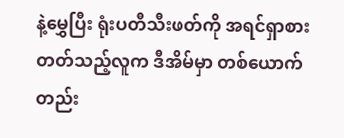နဲ့မွှေပြီး ရုံးပတီသီးဖတ်ကို အရင်ရှာစားတတ်သည့်လူက ဒီအိမ်မှာ တစ်ယောက်တည်း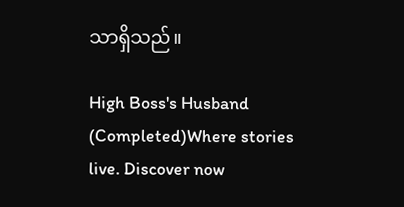သာရှိသည်။

High Boss's Husband (Completed)Where stories live. Discover now